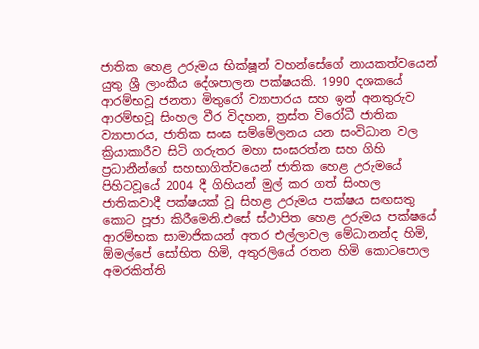ජාතික හෙළ උරුමය භික්ෂූන් වහන්සේගේ නායකත්වයෙන් යුතු ශ්‍රී ලාංකීය දේශපාලන පක්ෂයකි. 1990 දශකයේ ආරම්භවූ ජනතා මිතුරෝ ව්‍යාපාරය සහ ඉන් අනතුරුව ආරම්භවූ සිංහල වීර විදහන, ත්‍රස්ත විරෝධී ජාතික ව්‍යාපාරය, ජාතික සංඝ සම්මේලනය යන සංවිධාන වල ක්‍රියාකාරීව සිටි ගරුතර මහා සංඝරත්න සහ ගිහි ප්‍රධානීන්ගේ සහභාගිත්වයෙන් ජාතික හෙළ උරුමයේ පිහිටවූයේ 2004 දී ගිහියන් මුල් කර ගත් සිංහල ජාතිකවාදී පක්ෂයක් වූ සිහළ උරුමය පක්ෂය සඟසතු කොට පූජා කිරීමෙනි.එසේ ස්ථාපිත හෙළ උරුමය පක්ෂයේ ආරම්භක සාමාජිකයන් අතර එල්ලාවල මේධානන්ද හිමි, ඕමල්පේ සෝභිත හිමි, අතුරලියේ රතන හිමි කොටපොල අමරකිත්ති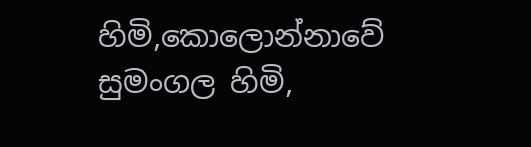හිමි,කොලොන්නාවේ සුමංගල හිමි,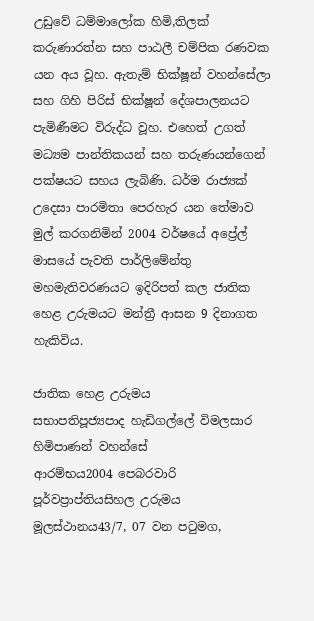උඩුවේ ධම්මාලෝක හිමි,තිලක් කරුණාරත්න සහ පාඨලී චම්පික රණවක යන අය වූහ. ඇතැම් භික්ෂූන් වහන්සේලා සහ ගිහි පිරිස් භික්ෂූන් දේශපාලනයට පැමිණීමට විරුද්ධ වූහ. එහෙත් උගත් මධ්‍යම පාන්තිකයන් සහ තරුණයන්ගෙන් පක්ෂයට සහය ලැබිණි. ධර්ම රාජ්‍යක් උදෙසා පාරමිතා පෙරහැර යන තේමාව මුල් කරගනිමින් 2004 වර්ෂයේ අප්‍රේල් මාසයේ පැවති පාර්ලිමේන්තු මහමැතිවරණයට ඉදිරිපත් කල ජාතික හෙළ උරුමයට මන්ත්‍රී ආසන 9 දිනාගත හැකිවිය.

ජාතික හෙළ උරුමය
සභාපතිපූජ්‍යපාද හැඩිගල්ලේ විමලසාර හිමිපාණන් වහන්සේ
ආරම්භය2004 පෙබරවාරි
පූර්වප්‍රාප්තියසිහල උරුමය
මූලස්ථානය43/7, 07 වන පටුමග,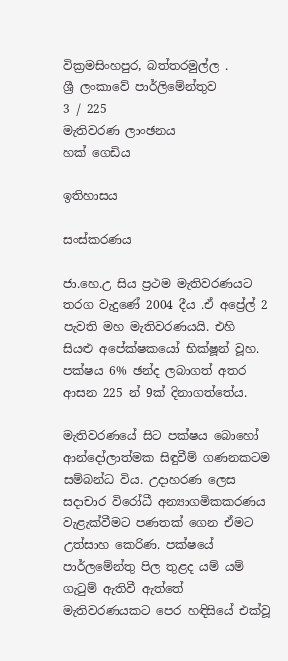වික්‍රමසිංහපුර, බත්තරමුල්ල .
ශ්‍රී ලංකාවේ පාර්ලිමේන්තුව
3 / 225
මැතිවරණ ලාංඡනය
හක් ගෙඩිය

ඉතිහාසය

සංස්කරණය

ජා.හෙ.උ සිය ප්‍රථම මැතිවරණයට තරග වැදුණේ 2004 දීය .ඒ අ‍ප්‍රේල් 2 පැවති මහ මැතිවරණයයි. එහි සියළු අපේක්ෂකයෝ භික්ෂූන් වූහ. පක්ෂය 6% ඡන්ද ලබාගත් අතර ආසන 225 න් 9ක් දිනාගත්තේය.

මැතිවරණයේ සිට පක්ෂය බොහෝ ආන්දෝලාත්මක සිඳුවීම් ගණනකටම සම්බන්ධ විය. උදාහරණ ලෙස සදාචාර විරෝධී අන්‍යාගමිකකරණය වැළැක්වීමට පණතක් ගෙන ඒමට උත්සාහ කෙරිණ. පක්ෂයේ පාර්ලමේන්තු පිල තුළද යම් යම් ගැටුම් ඇතිවී ඇත්තේ මැතිවරණයකට පෙර හඳිසියේ එක්වූ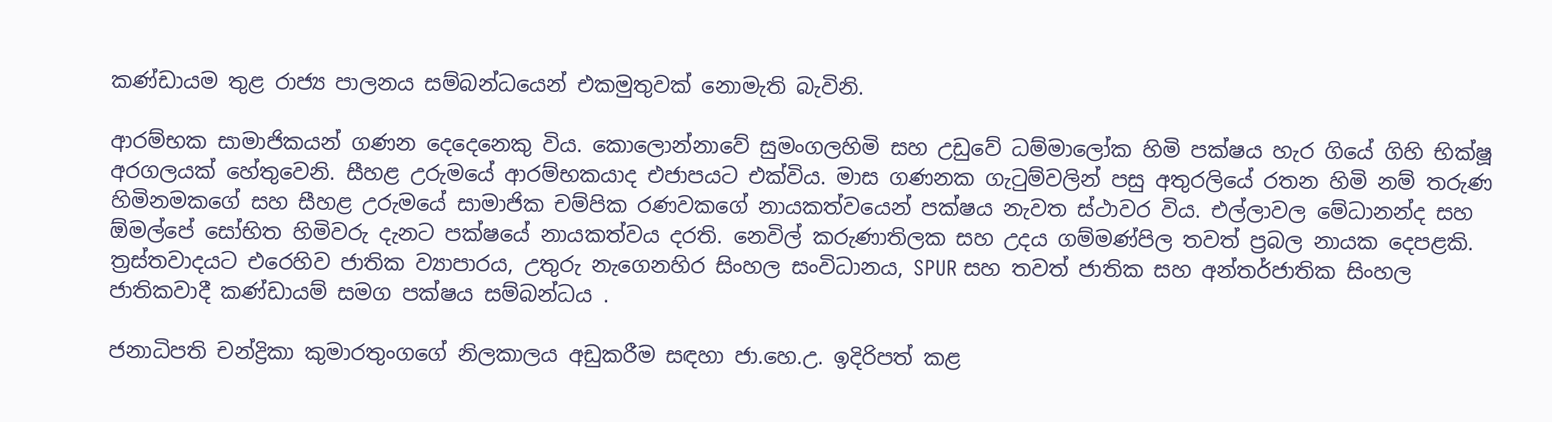කණ්ඩායම තුළ රාජ්‍ය පාලනය සම්බන්ධයෙන් එකමුතුවක් නොමැති බැවිනි.

ආරම්භක සාමාජිකයන් ගණන දෙදෙනෙකු විය. කොලොන්නාවේ සුමංගලහිමි සහ උඩුවේ ධම්මාලෝක හිමි පක්ෂය හැර ගියේ ගිහි භික්ෂූ අරගලයක් හේතුවෙනි. සීහළ උරුමයේ ආරම්භකයාද එජාපයට එක්විය. මාස ගණනක ගැටුම්වලින් පසු අතුරලියේ රතන හිමි නම් තරුණ හිමිනමකගේ සහ සීහළ උරුමයේ සාමාජික චම්පික රණවකගේ නායකත්වයෙන් පක්ෂය නැවත ස්ථාවර විය. එල්ලාවල මේධානන්ද සහ ඕමල්පේ සෝභිත හිමිවරු දැනට පක්ෂයේ නායකත්වය දරති. නෙවිල් කරුණාතිලක සහ උදය ගම්මණ්පිල තවත් ප්‍රබල නායක දෙපළකි. ත්‍රස්තවාදයට එරෙහිව ජාතික ව්‍යාපාරය, උතුරු නැගෙනහිර සිංහල සංවිධානය, SPUR සහ තවත් ජාතික සහ අන්තර්ජාතික සිංහල ජාතිකවාදී කණ්ඩායම් සමග පක්ෂය සම්බන්ධය .

ජනාධිපති චන්ද්‍රිකා කුමාරතුංගගේ නිලකාලය අඩුකරීම සඳහා ජා.හෙ.උ. ඉදිරිපත් කළ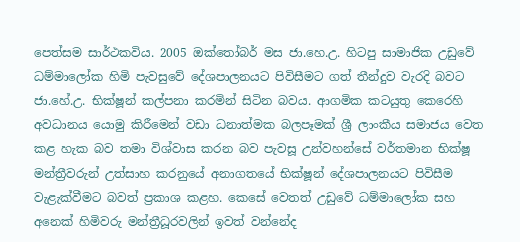පෙත්සම සාර්ථකවිය. 2005 ඔක්තෝබර් මස ජා.හෙ.උ. හිටපු සාමාජික උඩුවේ ධම්මාලෝක හිමි පැවසුවේ දේශපාලනයට පිවිසීමට ගත් තීන්දුව වැරදි බවට ජා.හේ.උ. භික්ෂූන් කල්පනා කරමින් සිටින බවය. ආගමික කටයුතු කෙ‍රෙහි අවධානය යොමු කිරීමෙන් වඩා ධනාත්මක බලපෑමක් ශ්‍රී ලාංකීය සමාජය වෙත කළ හැක බව තමා විශ්වාස කරන බව පැවසූ උන්වහන්සේ වර්තමාන භික්ෂූ මන්ත්‍රීවරුන් උත්සාහ කරනුයේ අනාගතයේ භික්ෂූන් දේශපාලනයට පිවිසීම වැළැක්වීමට බවත් ප්‍රකාශ කළහ. කෙසේ වෙතත් උඩුවේ ධම්මාලෝක සහ අනෙක් හිමිවරු මන්ත්‍රීධූරවලින් ඉවත් වන්නේද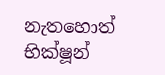නැතහොත් භික්ෂූන්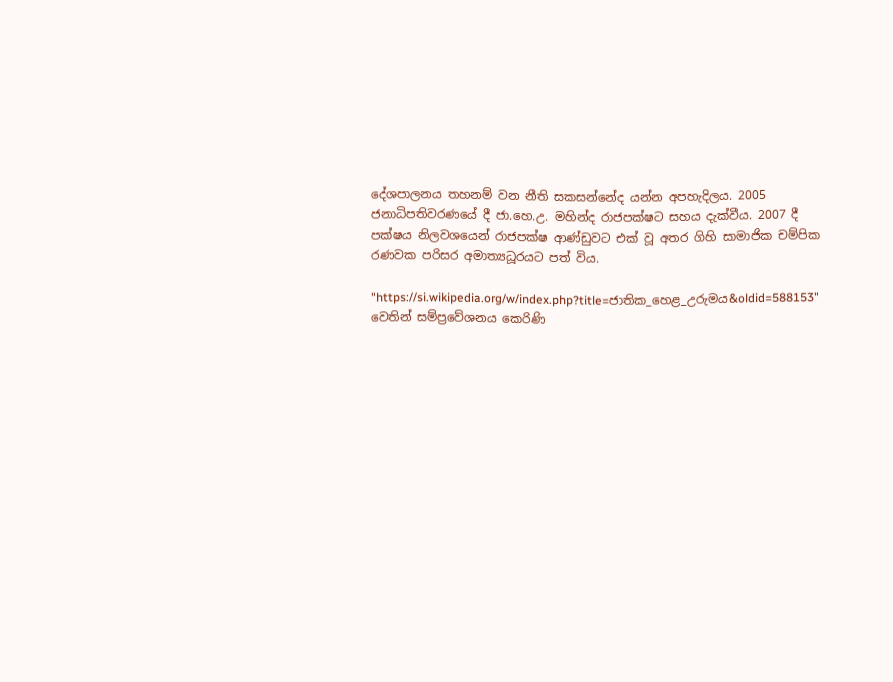දේශපාලනය තහනම් වන නීති සකසන්නේද යන්න අපහැදිලය. 2005 ජනාධිපතිවරණයේ දී ජා.හෙ.උ. මහින්ද රාජපක්ෂට සහය දැක්වීය. 2007 දී පක්ෂය නිලවශයෙන් රාජපක්ෂ ආණ්ඩුවට එක් වූ අතර ගිහි සාමාජික චම්පික රණවක පරිසර අමාත්‍යධූරයට පත් විය.

"https://si.wikipedia.org/w/index.php?title=ජාතික_හෙළ_උරුමය&oldid=588153" වෙතින් සම්ප්‍රවේශනය කෙරිණි